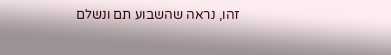זהו, נראה שהשבוע תם ונשלם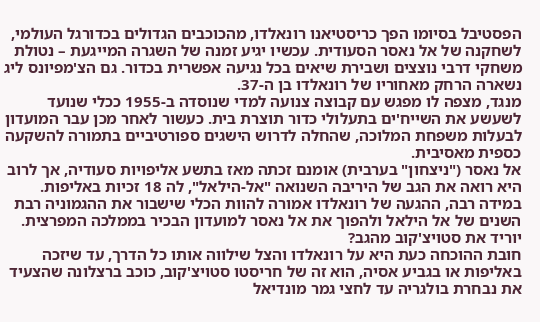הפסטיבל בסיומו הפך כריסטיאנו רונאלדו, מהכוכבים הגדולים בכדורגל העולמי, לשחקנה של אל נאסר הסעודית. עכשיו יגיע זמנה של השגרה המייגעת – נטולת משחקי דרבי נוצצים ושבירת שיאים בכל נגיעה אפשרית בכדור. גם הצ'מפיונס ליג נשארה הרחק מאחוריו של רונאלדו בן ה-37.
מנגד, מצפה לו מפגש עם קבוצה צנועה למדי שנוסדה ב-1955 ככלי שנועד לשעשע את השייח'ים בתעלולי כדור תוצרת בית. כעשור לאחר מכן עבר המועדון לבעלות משפחת המלוכה, שהחלה לדרוש הישגים ספורטיביים בתמורה להשקעה כספית מאסיבית.
אל נאסר ("ניצחון" בערבית) אומנם זכתה מאז בתשע אליפויות סעודיה, אך לרוב היא רואה את הגב של היריבה השנואה "אל-הילאל", לה 18 זכיות באליפות. במידה רבה, ההגעה של רונאלדו אמורה להוות הכלי שישבור את ההגמוניה רבת השנים של אל הילאל ולהפוך את אל נאסר למועדון הבכיר בממלכה המפרצית.
יוריד את סטויצ'קוב מהגב?
חובת ההוכחה כעת היא על רונאלדו והצל שילווה אותו כל הדרך, עד שיזכה באליפות או בגביע אסיה, הוא זה של חריסטו סטויצ'קוב, כוכב ברצלונה שהצעיד את נבחרת בולגריה עד לחצי גמר מונדיאל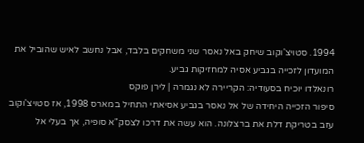1994. סטויצ'וקוב שיחק באל נאסר שני משחקים בלבד, אבל נחשב לאיש שהוביל את המועדון לזכייה בגביע אסיה למחזיקות גביע.
רונאלדו יוכיח בסעודיה: הקריירה לא נגמרה | לירן פוקס
סיפור הזכייה היחידה של אל נאסר בגביע אסיאתי התחיל במארס 1998, אז סטויצ'וקוב עזב בטריקת דלת את ברצלונה. הוא עשה את דרכו לצסק"א סופיה, אך בעלי אל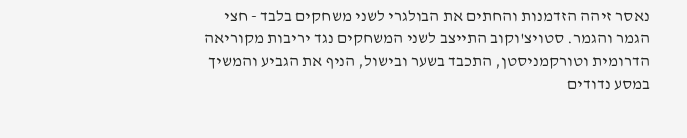נאסר זיהה הזדמנות והחתים את הבולגרי לשני משחקים בלבד - חצי הגמר והגמר. סטויצ'וקוב התייצב לשני המשחקים נגד יריבות מקוריאה הדרומית וטורקמניסטן, התכבד בשער ובישול, הניף את הגביע והמשיך במסע נדודים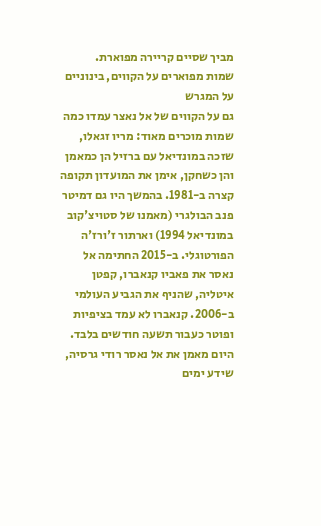מביך שסיים קריירה מפוארת.
שמות מפוארים על הקווים, בינוניים על המגרש
גם על הקווים של אל נאצר עמדו כמה שמות מוכרים מאוד: מריו זגאלו, שזכה במונדיאל עם ברזיל הן כמאמן והן כשחקן, אימן את המועדון תקופה קצרה ב-1981. בהמשך היו גם דמיטר פנב הבולגרי (מאמנו של סטויצ'קוב במונדיאל 1994) וארתור ז'ורז'ה הפורטוגלי. ב-2015 החתימה אל נאסר את פאביו קנאברו, קפטן איטליה, שהניף את הגביע העולמי ב-2006. קנאברו לא עמד בציפיות ופוטר כעבור תשעה חודשים בלבד.
היום מאמן את אל נאסר רודי גרסיה, שידע ימים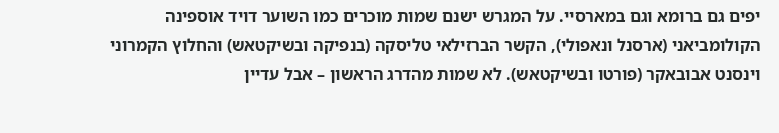יפים גם ברומא וגם במארסיי. על המגרש ישנם שמות מוכרים כמו השוער דויד אוספינה הקולומביאני (ארסנל ונאפולי), הקשר הברזילאי טליסקה (בנפיקה ובשיקטאש) והחלוץ הקמרוני וינסנט אבובאקר (פורטו ובשיקטאש). לא שמות מהדרג הראשון – אבל עדיין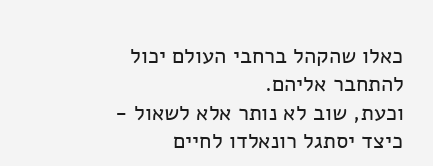כאלו שהקהל ברחבי העולם יכול להתחבר אליהם.
וכעת, שוב לא נותר אלא לשאול - כיצד יסתגל רונאלדו לחיים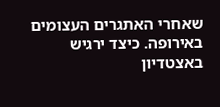שאחרי האתגרים העצומים באירופה. כיצד ירגיש באצטדיון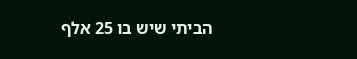הביתי שיש בו 25 אלף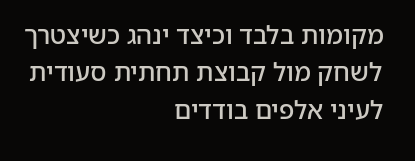מקומות בלבד וכיצד ינהג כשיצטרך לשחק מול קבוצת תחתית סעודית לעיני אלפים בודדים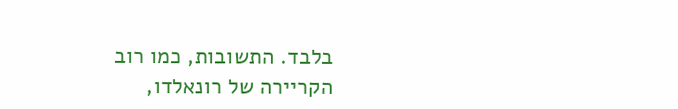בלבד. התשובות, כמו רוב הקריירה של רונאלדו,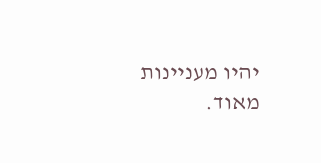יהיו מעניינות מאוד.